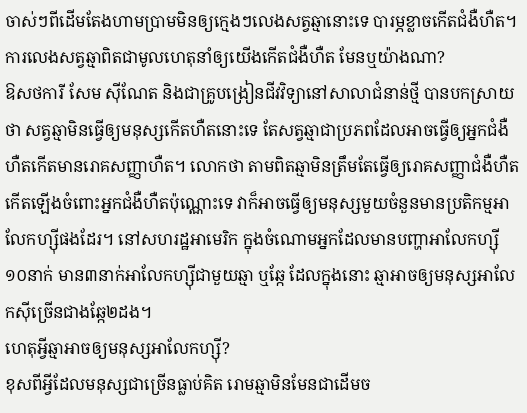ចាស់ៗពីដើមតែងហាមប្រាមមិនឲ្យក្មេងៗលេងសត្វឆ្មានោះទេ បារម្ភខ្លាចកើតជំងឺហឺត។ ការលេងសត្វឆ្មាពិតជាមូលហេតុនាំឲ្យយើងកើតជំងឺហឺត មែនឬយ៉ាងណា?
ឱសថការី សែម ស៊ីណែត និងជាគ្រូបង្រៀនជីវវិទ្យានៅសាលាជំនាន់ថ្មី បានបកស្រាយថា សត្វឆ្មាមិនធ្វើឲ្យមនុស្សកើតហឺតនោះទេ តែសត្វឆ្មាជាប្រភពដែលអាចធ្វើឲ្យអ្នកជំងឺហឺតកើតមានរោគសញ្ញាហឺត។ លោកថា តាមពិតឆ្មាមិនត្រឹមតែធ្វើឲ្យរោគសញ្ញាជំងឺហឺតកើតឡើងចំពោះអ្នកជំងឺហឺតប៉ុណ្ណោះទេ វាក៏អាចធ្វើឲ្យមនុស្សមួយចំនួនមានប្រតិកម្មអាលែកហ្ស៊ីផងដែរ។ នៅសហរដ្ឋអាមេរិក ក្នុងចំណោមអ្នកដែលមានបញ្ហាអាលែកហ្ស៊ី ១០នាក់ មាន៣នាក់អាលែកហ្ស៊ីជាមួយឆ្មា ឬឆ្កែ ដែលក្នុងនោះ ឆ្មាអាចឲ្យមនុស្សអាលែកស៊ីច្រើនជាងឆ្កែ២ដង។
ហេតុអ្វីឆ្មាអាចឲ្យមនុស្សអាលែកហ្ស៊ី?
ខុសពីអ្វីដែលមនុស្សជាច្រើនធ្លាប់គិត រោមឆ្មាមិនមែនជាដើមច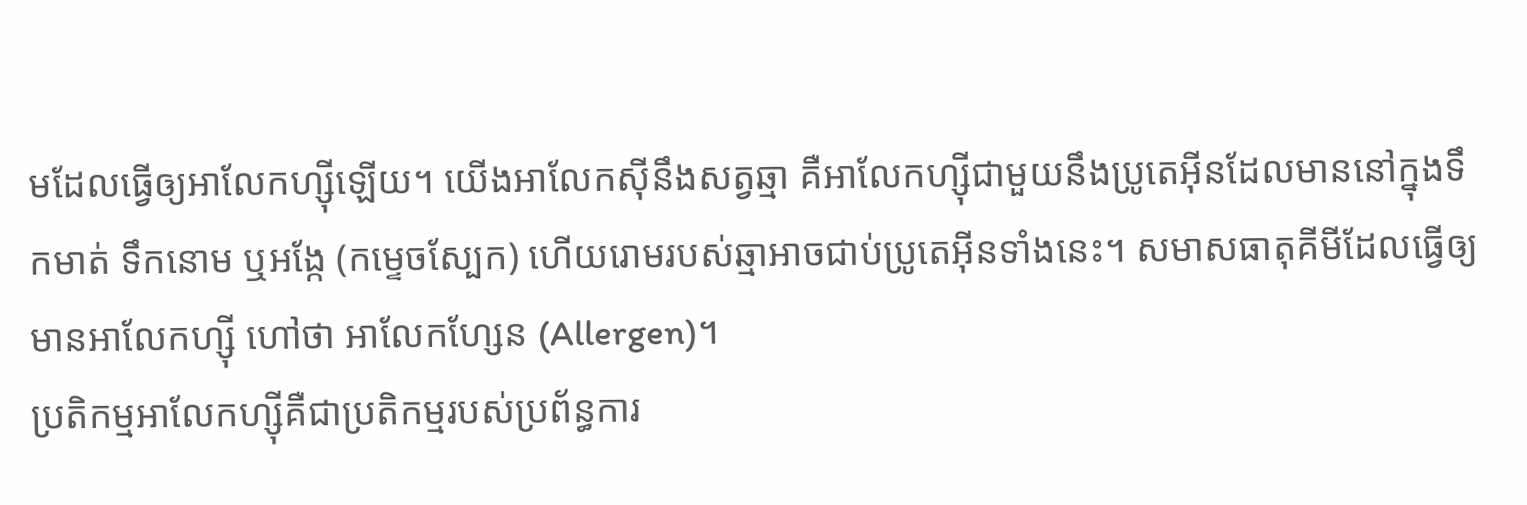មដែលធ្វើឲ្យអាលែកហ្ស៊ីឡើយ។ យើងអាលែកស៊ីនឹងសត្វឆ្មា គឺអាលែកហ្ស៊ីជាមួយនឹងប្រូតេអ៊ីនដែលមាននៅក្នុងទឹកមាត់ ទឹកនោម ឬអង្កែ (កម្ទេចស្បែក) ហើយរោមរបស់ឆ្មាអាចជាប់ប្រូតេអ៊ីនទាំងនេះ។ សមាសធាតុគីមីដែលធ្វើឲ្យមានអាលែកហ្ស៊ី ហៅថា អាលែកហ្សែន (Allergen)។
ប្រតិកម្មអាលែកហ្ស៊ីគឺជាប្រតិកម្មរបស់ប្រព័ន្ធការ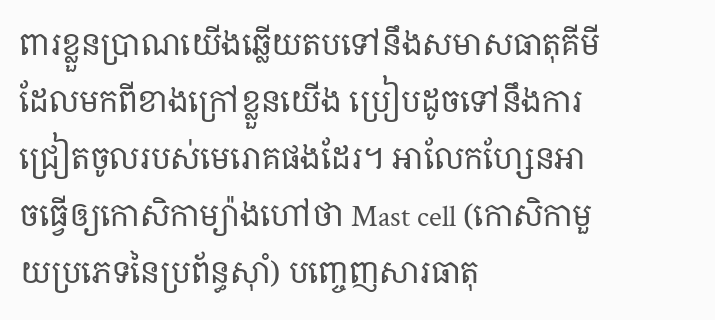ពារខ្លួនប្រាណយើងឆ្លើយតបទៅនឹងសមាសធាតុគីមី ដែលមកពីខាងក្រៅខ្លួនយើង ប្រៀបដូចទៅនឹងការជ្រៀតចូលរបស់មេរោគផងដែរ។ អាលែកហ្សែនអាចធ្វើឲ្យកោសិកាម្យ៉ាងហៅថា Mast cell (កោសិកាមួយប្រភេទនៃប្រព័ន្ធស៊ាំ) បញ្ចេញសារធាតុ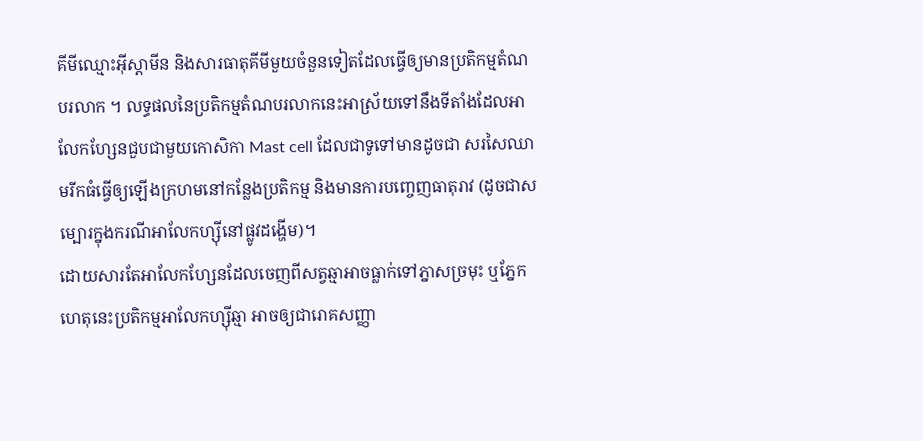គីមីឈ្មោះអ៊ីស្តាមីន និងសារធាតុគីមីមួយចំនួនទៀតដែលធ្វើឲ្យមានប្រតិកម្មតំណបរលាក ។ លទ្ធផលនៃប្រតិកម្មតំណបរលាកនេះអាស្រ័យទៅនឹងទីតាំងដែលអាលែកហ្សែនជួបជាមួយកោសិកា Mast cell ដែលជាទូទៅមានដូចជា សរសៃឈាមរីកធំធ្វើឲ្យឡើងក្រហមនៅកន្លែងប្រតិកម្ម និងមានការបញ្ចេញធាតុរាវ (ដូចជាសម្បោរក្នុងករណីអាលែកហ្សុីនៅផ្លូវដង្ហើម)។
ដោយសារតែអាលែកហ្សែនដែលចេញពីសត្វឆ្មាអាចធ្លាក់ទៅភ្នាសច្រមុះ ឬភ្នែក ហេតុនេះប្រតិកម្មអាលែកហ្សុីឆ្មា អាចឲ្យជារោគសញ្ញា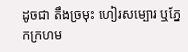ដូចជា តឹងច្រមុះ ហៀរសម្បោរ ឬភ្នែកក្រហម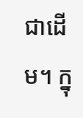ជាដើម។ ក្នុ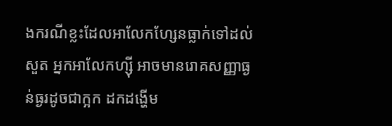ងករណីខ្លះដែលអាលែកហ្សែនធ្លាក់ទៅដល់សួត អ្នកអាលែកហ្សុី អាចមានរោគសញ្ញាធ្ងន់ធ្ងរដូចជាក្អក ដកដង្ហើម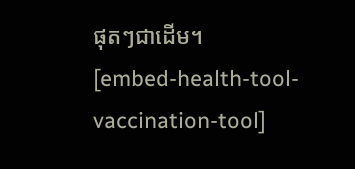ផុតៗជាដើម។
[embed-health-tool-vaccination-tool]